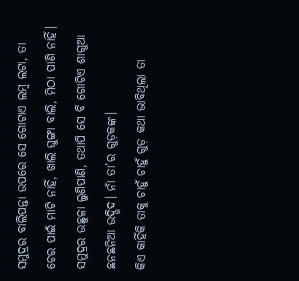ସମୁଦ୍ରର ବାଲିପନ୍ତା ଉପରେ ସେ ଗୋଟାଏ ଲମ୍ବ ଲଟା, ତା ଚେର ପାଇଁ ମାଟି ନାହିଁ, ଖାଲି ଘୁଙ୍ଗା ବାଲି, ମିଠା ପାଣି ନାହିଁ। ସମୁଦ୍ରର ଉଛୁଳା ଲୁଣିପାଣି, ତଥାପି ସେ ବି ଗୋଟିଏ ଶାଗୁଆ ଛନଛନିଆ ଉଦ୍ଭିଦ। ନାଁ ତା’ର ଗୁଡ଼କଙ୍କ।
କିଏ କାହିଁକି ତାକୁ ଚାହୁଁ ଚାହୁଁ ଗୁଡ଼ କଥା ଭାବିଥିଲା ତା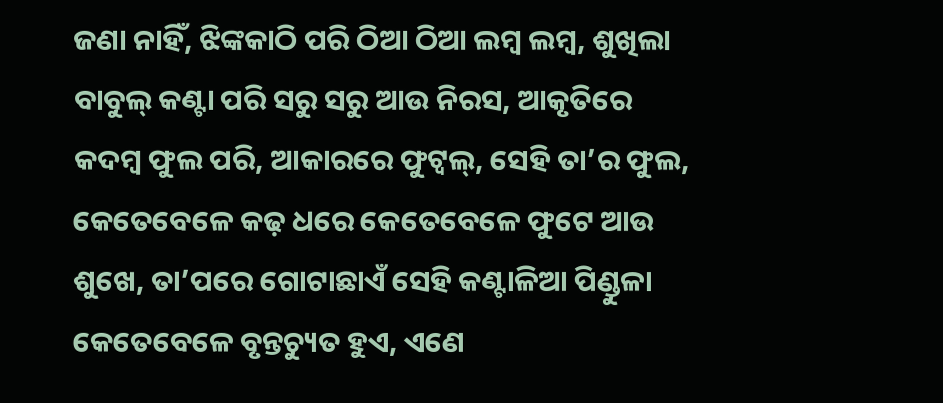ଜଣା ନାହିଁ, ଝିଙ୍କକାଠି ପରି ଠିଆ ଠିଆ ଲମ୍ବ ଲମ୍ବ, ଶୁଖିଲା ବାବୁଲ୍ କଣ୍ଟା ପରି ସରୁ ସରୁ ଆଉ ନିରସ, ଆକୃତିରେ କଦମ୍ବ ଫୁଲ ପରି, ଆକାରରେ ଫୁଟ୍ବଲ୍, ସେହି ତା’ର ଫୁଲ, କେତେବେଳେ କଢ଼ ଧରେ କେତେବେଳେ ଫୁଟେ ଆଉ ଶୁଖେ, ତା’ପରେ ଗୋଟାଛାଏଁ ସେହି କଣ୍ଟାଳିଆ ପିଣ୍ଡୁଳା କେତେବେଳେ ବୃନ୍ତଚ୍ୟୁତ ହୁଏ, ଏଣେ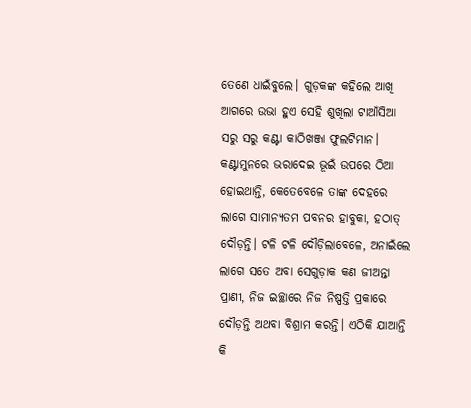ତେଣେ ଧାଇଁବୁଲେ। ଗୁଡ଼କଙ୍କ କହିଲେ ଆଖି ଆଗରେ ଉଭା ହୁଏ ସେହି ଶୁଖିଲା ଟାଆଁସିଆ ସରୁ ସରୁ କଣ୍ଟା କାଠିଖଞ୍ଜା ଫୁଲଟିମାନ। କଣ୍ଟାମୁନରେ ଭରାଦେଇ ଭୂଇଁ ଉପରେ ଠିଆ ହୋଇଥାନ୍ତି, କେତେବେଳେ ତାଙ୍କ ଦେହରେ ଲାଗେ ସାମାନ୍ୟତମ ପବନର ହାବୁକା, ହଠାତ୍ ଦୌଡ଼ନ୍ତି। ଟଳି ଟଳି ଦୌଡ଼ିଲାବେଳେ, ଅନାଇଁଲେ ଲାଗେ ସତେ ଅବା ସେଗୁଡ଼ାକ କଣ ଜୀଅନ୍ତା ପ୍ରାଣୀ, ନିଜ ଇଚ୍ଛାରେ ନିଜ ନିଷ୍ପତ୍ତି ପ୍ରକାରେ ଦୌଡ଼ନ୍ତି ଅଥବା ବିଶ୍ରାମ କରନ୍ତି। ଏଠିକି ଯାଆନ୍ତି କି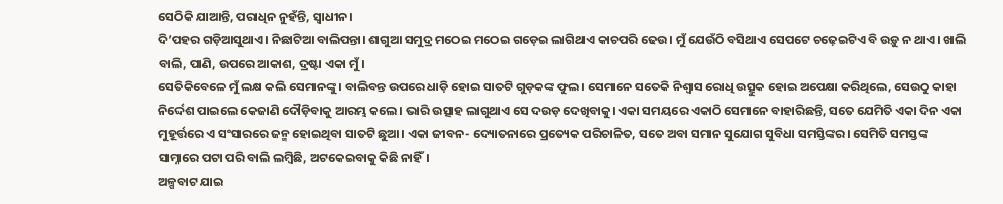ସେଠିକି ଯାଆନ୍ତି, ପରାଧିନ ନୁହଁନ୍ତି, ସ୍ୱାଧୀନ।
ଦି’ପହର ଗଡ଼ିଆସୁଥାଏ। ନିଛାଟିଆ ବାଲିପନ୍ତା। ଶାଗୁଆ ସମୁଦ୍ର ମଠେଇ ମଠେଇ ଗଡ଼େଇ ଲାଗିଥାଏ କାଚପରି ଢେଉ। ମୁଁ ଯେଉଁଠି ବସିଥାଏ ସେପଟେ ଚଢ଼େଇଟିଏ ବି ଉଡ଼ୁ ନ ଥାଏ। ଖାଲି ବାଲି, ପାଣି, ଉପରେ ଆକାଶ, ଦ୍ରଷ୍ଟା ଏକା ମୁଁ।
ସେତିକିବେଳେ ମୁଁ ଲକ୍ଷ କଲି ସେମାନଙ୍କୁ। ବାଲିବନ୍ତ ଉପରେ ଧାଡ଼ି ହୋଇ ସାତଟି ଗୁଡ଼କଙ୍କ ଫୁଲ। ସେମାନେ ସତେକି ନିଶ୍ୱାସ ରୋଧି ଉତ୍ସୁକ ହୋଇ ଅପେକ୍ଷା କରିଥିଲେ, ସେଉଠୁ କାହା ନିର୍ଦ୍ଦେଶ ପାଇଲେ କେଜାଣି ଦୌଡ଼ିବାକୁ ଆରମ୍ଭ କଲେ। ଭାରି ଉତ୍ସାହ ଲାଗୁଥାଏ ସେ ଦଉଡ଼ ଦେଖିବାକୁ। ଏକା ସମୟରେ ଏକାଠି ସେମାନେ ବାହାରିଛନ୍ତି, ସତେ ଯେମିତି ଏକା ଦିନ ଏକା ମୁହୂର୍ତ୍ତରେ ଏ ସଂସାରରେ ଜନ୍ମ ହୋଇଥିବା ସାତଟି ଛୁଆ। ଏକା ଜୀବନ- ଦ୍ୟୋତନାରେ ପ୍ରତ୍ୟେକ ପରିଚାଳିତ, ସତେ ଅବା ସମାନ ସୁଯୋଗ ସୁବିଧା ସମସ୍ତିଙ୍କର। ସେମିତି ସମସ୍ତଙ୍କ ସାମ୍ନାରେ ପଟା ପରି ବାଲି ଲମ୍ବିଛି, ଅଟକେଇବାକୁ କିଛି ନାହିଁ।
ଅଳ୍ପବାଟ ଯାଇ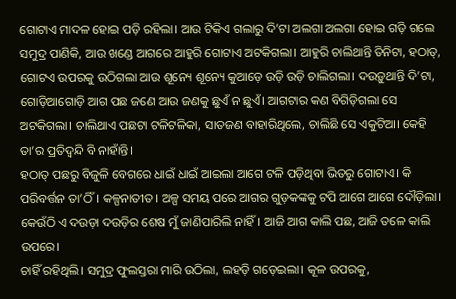ଗୋଟାଏ ମାଦଳ ହୋଇ ପଡ଼ି ରହିଲା। ଆଉ ଟିକିଏ ଗଲାରୁ ଦି’ଟା ଅଲଗା ଅଲଗା ହୋଇ ଗଡ଼ି ଗଲେ ସମୁଦ୍ର ପାଣିକି, ଆଉ ଖଣ୍ଡେ ଆଗରେ ଆହୁରି ଗୋଟାଏ ଅଟକିଗଲା। ଆହୁରି ଚାଲିଥାନ୍ତି ତିନିଟା, ହଠାତ୍, ଗୋଟଏ ଉପରକୁ ଉଠିଗଲା ଆଉ ଶୂନ୍ୟେ ଶୂନ୍ୟେ କୁଆଡ଼େ ଉଡ଼ି ଉଡ଼ି ଚାଲିଗଲା। ଦଉଡ଼ୁଥାନ୍ତି ଦି’ଟା, ଗୋଡ଼ିଆଗୋଡ଼ି ଆଗ ପଛ ଜଣେ ଆଉ ଜଣକୁ ଛୁଏଁ ନ ଛୁଏଁ। ଆଗଟାର କଣ ବିଗିଡ଼ିଗଲା ସେ ଅଟକିଗଲା। ଚାଲିଥାଏ ପଛଟା ଟଳିଟଳିକା, ସାତଜଣ ବାହାରିଥିଲେ, ଚାଲିଛି ସେ ଏକୁଟିଆ। କେହି ତା’ର ପ୍ରତିଦ୍ୱନ୍ଦି ବି ନାହାଁନ୍ତି।
ହଠାତ୍ ପଛରୁ ବିଜୁଳି ବେଗରେ ଧାଇଁ ଧାଇଁ ଆଇଲା ଆଗେ ଟଳି ପଡ଼ିଥିବା ଭିତରୁ ଗୋଟାଏ। କି ପରିବର୍ତ୍ତନ ତା’ଠିଁ। କଳ୍ପନାତୀତ। ଅଳ୍ପ ସମୟ ପରେ ଆଗର ଗୁଡ଼କଙ୍କକୁ ଟପି ଆଗେ ଆଗେ ଦୌଡ଼ିଲା।
କେଉଁଠି ଏ ଦଉଡ଼ା ଦଉଡ଼ିର ଶେଷ ମୁଁ ଜାଣିପାରିଲି ନାହିଁ। ଆଜି ଆଗ କାଲି ପଛ, ଆଜି ତଳେ କାଲି ଉପରେ।
ଚାହିଁ ରହିଥିଲି। ସମୁଦ୍ର ଫୁଲସ୍ତରା ମାରି ଉଠିଲା, ଲହଡ଼ି ଗଡ଼େଇଲା। କୂଳ ଉପରକୁ,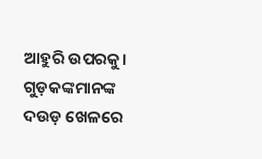ଆହୁରି ଉପରକୁ। ଗୁଡ଼କଙ୍କମାନଙ୍କ ଦଉଡ଼ ଖେଳରେ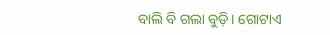ବାଲି ବି ଗଲା ବୁଡ଼ି। ଗୋଟାଏ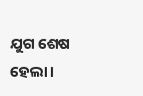ଯୁଗ ଶେଷ ହେଲା।